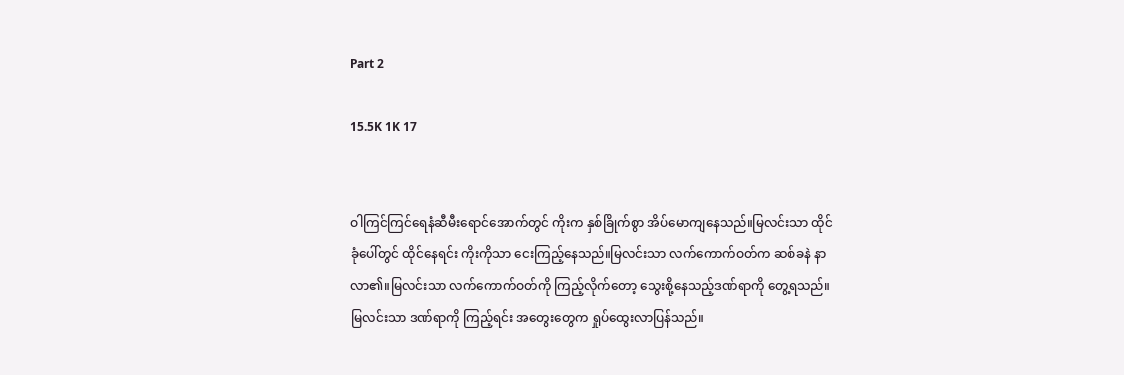Part 2

15.5K 1K 17


ဝါကြင်ကြင်ရေနံဆီမီးရောင်အောက်တွင် ကိုးက နှစ်ခြိုက်စွာ အိပ်မောကျနေသည်။မြလင်းသာ ထိုင်ခုံပေါ်တွင် ထိုင်နေရင်း ကိုးကိုသာ ငေးကြည့်နေသည်။မြလင်းသာ လက်ကောက်ဝတ်က ဆစ်ခနဲ နာလာ၏။မြလင်းသာ လက်ကောက်ဝတ်ကို ကြည့်လိုက်တော့ သွေးစို့နေသည့်ဒဏ်ရာကို တွေ့ရသည်။မြလင်းသာ ဒဏ်ရာကို ကြည့်ရင်း အတွေးတွေက ရှုပ်ထွေးလာပြန်သည်။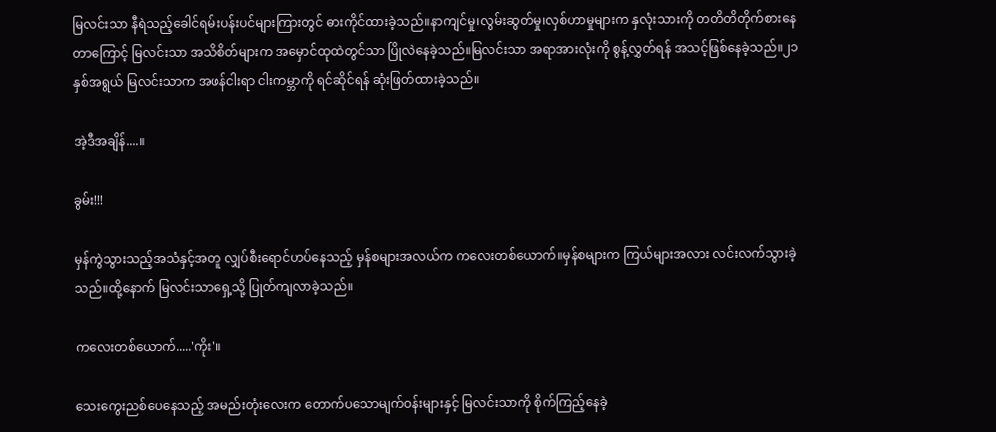မြလင်းသာ နီရဲသည့်ခေါင်ရမ်းပန်းပင်များကြားတွင် ဓားကိုင်ထားခဲ့သည်။နာကျင်မှု၊လွမ်းဆွတ်မှု၊လှစ်ဟာမှုများက နှလုံးသားကို တတိတိတိုက်စားနေတာကြောင့် မြလင်းသာ အသိစိတ်များက အမှောင်ထုထဲတွင်သာ ပြိုလဲနေခဲ့သည်။မြလင်းသာ အရာအားလုံးကို စွန့်လွှတ်ရန် အသင့်ဖြစ်နေခဲ့သည်။၂၁နှစ်အရွယ် မြလင်းသာက အဖန်ငါးရာ ငါးကမ္ဘာကို ရင်ဆိုင်ရန် ဆုံးဖြတ်ထားခဲ့သည်။

အဲ့ဒီအချိန်....။

ခွမ်း!!!

မှန်ကွဲသွားသည့်အသံနှင့်အတူ လျှပ်စီးရောင်ဟပ်နေသည့် မှန်စများအလယ်က ကလေးတစ်ယောက်။မှန်စများက ကြယ်များအလား လင်းလက်သွားခဲ့သည်။ထို့နောက် မြလင်းသာရှေ့သို့ ပြုတ်ကျလာခဲ့သည်။

ကလေးတစ်ယောက်.....'ကိုး'။

သေးကွေးညစ်ပေနေသည့် အမည်းတုံးလေးက တောက်ပသောမျက်ဝန်းများနှင့် မြလင်းသာကို စိုက်ကြည့်နေခဲ့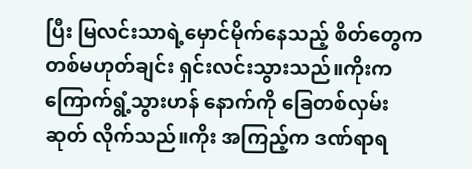ပြီး မြလင်းသာရဲ့မှောင်မိုက်နေသည့် စိတ်တွေက တစ်မဟုတ်ချင်း ရှင်းလင်းသွားသည်။ကိုးက ကြောက်ရွံ့သွားဟန် နောက်ကို ခြေတစ်လှမ်းဆုတ် လိုက်သည်။‌‌ကိုး အကြည့်က ဒဏ်ရာရ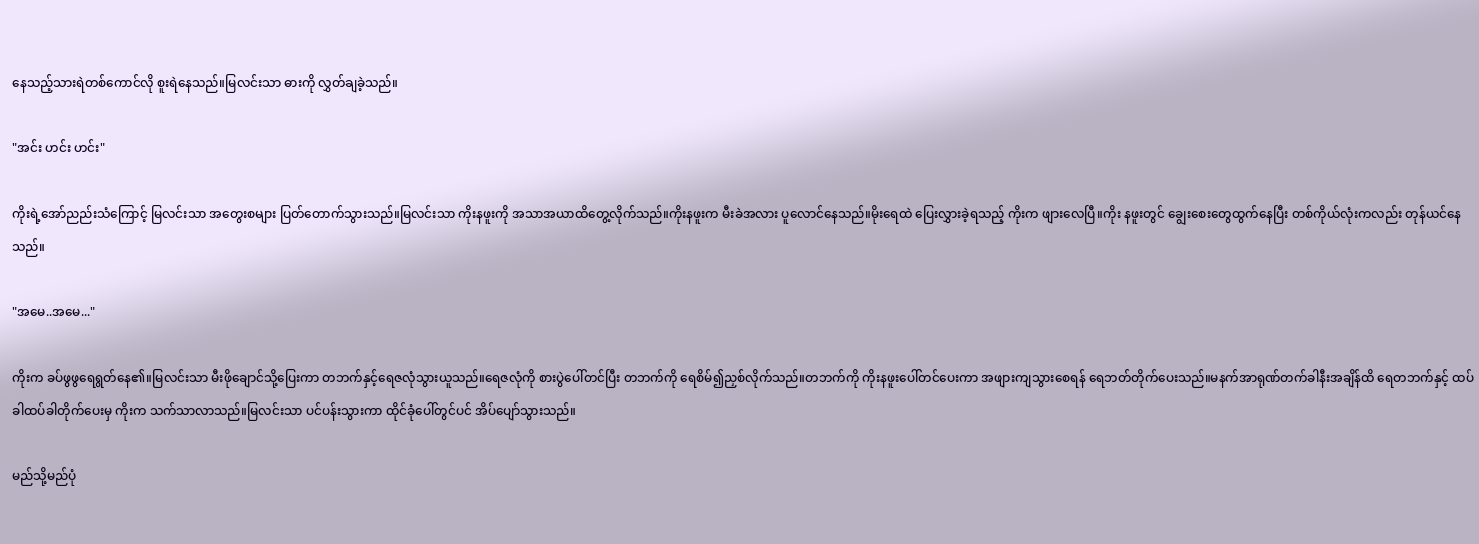နေသည့်သားရဲတစ်ကောင်လို စူးရဲနေသည်။မြလင်းသာ ဓားကို လွှတ်ချခဲ့သည်။

"အင်း ဟင်း ဟင်း"

ကိုးရဲ့အော်ညည်းသံကြောင့် မြလင်းသာ အတွေးစများ ပြတ်တောက်သွားသည်။မြလင်းသာ ကိုးနဖူးကို အသာအယာထိတွေ့လိုက်သည်။ကိုးနဖူးက မီးခဲအလား ပူလောင်နေသည်။မိုးရေထဲ ပြေးလွှားခဲ့ရသည့် ကိုးက ဖျားလေပြီ။ကိုး နဖူးတွင် ချွေးစေးတွေထွက်နေပြီး တစ်ကိုယ်လုံးကလည်း တုန်ယင်နေသည်။

"အမေ..အမေ..."

ကိုးက ခပ်ဖွဖွရေရွတ်နေ၏။မြလင်းသာ မီးဖိုချောင်သို့ပြေးကာ တဘက်နှင့်ရေဇလုံသွားယူသည်။ရေဇလုံကို စားပွဲပေါ်တင်ပြီး တဘက်ကို ရေစိမ်၍ညှစ်လိုက်သည်။တဘက်ကို ကိုးနဖူးပေါ်တင်ပေးကာ အဖျားကျသွားစေရန် ရေဘတ်တိုက်ပေးသည်။မနက်အာရုဏ်တက်ခါနီးအချိန်ထိ ရေတဘက်နှင့် ထပ်ခါထပ်ခါတိုက်ပေးမှ ကိုးက သက်သာလာသည်။မြလင်းသာ ပင်ပန်းသွားကာ ထိုင်ခုံပေါ်တွင်ပင် အိပ်ပျော်သွားသည်။

မည်သို့မည်ပုံ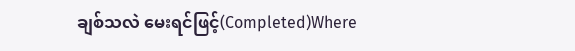ချစ်သလဲ မေးရင်ဖြင့်(Completed)Where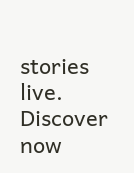stories live. Discover now